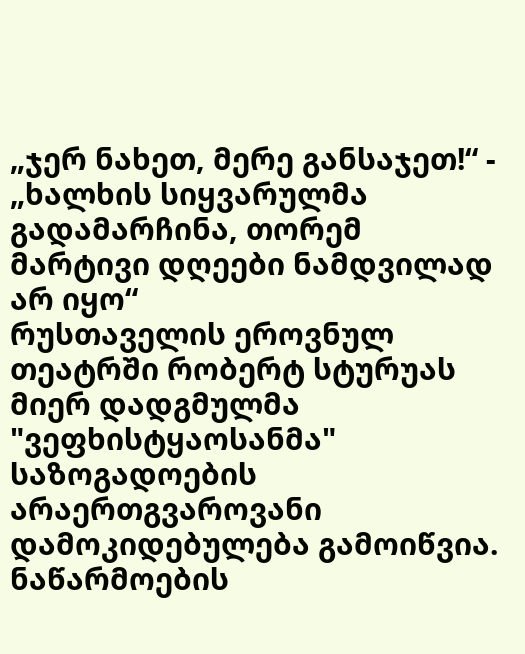„ჯერ ნახეთ, მერე განსაჯეთ!“ - „ხალხის სიყვარულმა გადამარჩინა, თორემ მარტივი დღეები ნამდვილად არ იყო“
რუსთაველის ეროვნულ თეატრში რობერტ სტურუას მიერ დადგმულმა "ვეფხისტყაოსანმა" საზოგადოების არაერთგვაროვანი დამოკიდებულება გამოიწვია. ნაწარმოების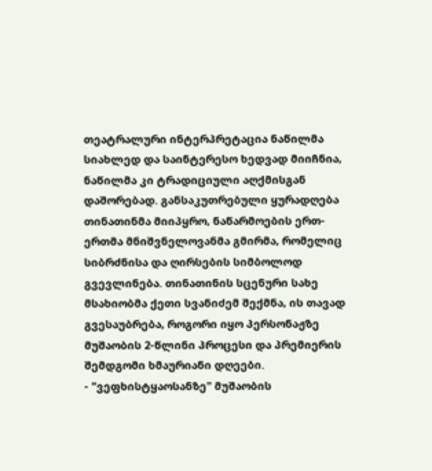თეატრალური ინტერპრეტაცია ნაწილმა სიახლედ და საინტერესო ხედვად მიიჩნია, ნაწილმა კი ტრადიციული აღქმისგან დაშორებად. განსაკუთრებული ყურადღება თინათინმა მიიპყრო, ნაწარმოების ერთ-ერთმა მნიშვნელოვანმა გმირმა, რომელიც სიბრძნისა და ღირსების სიმბოლოდ გვევლინება. თინათინის სცენური სახე მსახიობმა ქეთი სვანიძემ შექმნა, ის თავად გვესაუბრება, როგორი იყო პერსონაჟზე მუშაობის 2-წლინი პროცესი და პრემიერის შემდგომი ხმაურიანი დღეები.
- "ვეფხისტყაოსანზე" მუშაობის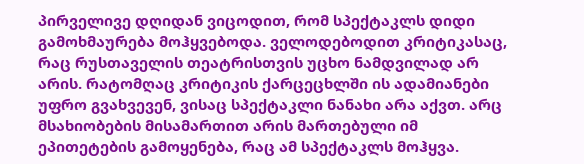პირველივე დღიდან ვიცოდით, რომ სპექტაკლს დიდი გამოხმაურება მოჰყვებოდა. ველოდებოდით კრიტიკასაც, რაც რუსთაველის თეატრისთვის უცხო ნამდვილად არ არის. რატომღაც კრიტიკის ქარცეცხლში ის ადამიანები უფრო გვახვევენ, ვისაც სპექტაკლი ნანახი არა აქვთ. არც მსახიობების მისამართით არის მართებული იმ ეპითეტების გამოყენება, რაც ამ სპექტაკლს მოჰყვა.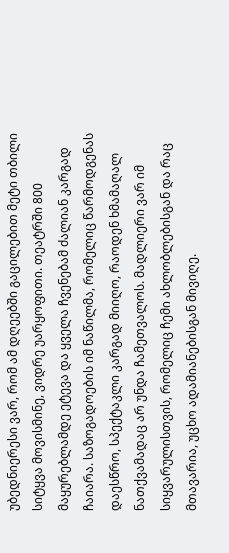უბედნიერესი ვარ, რომ ამ დღეებში გაცილებით მეტი თბილი სიტყვა მოვისმინე, ვიდრე უარყოფითი. თეატრში 800 მაყურებლამდე ეტევა და ყველა ჩვენებამ ძალიან კარგად ჩაიარა. საზოგადოების იმ ნაწილმა, რომელიც წარმოდგენას დაესწრო, სპექტაკლი კარგად მიიღო, რაოდენ ხმამაღალ ნათქვამადაც არ უნდა ჩამეთვალოს. მადლიერი ვარ იმ სიყვარულისთვის, რომელიც ჩემი ახლობლებისგან და რაც მთავარია, უცხო ადამიანებისგან მივიღე.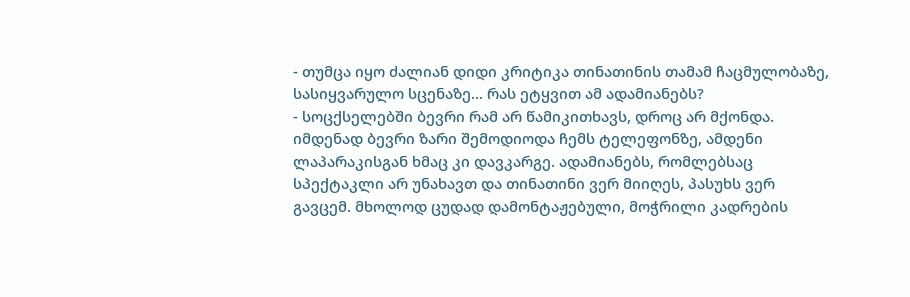- თუმცა იყო ძალიან დიდი კრიტიკა თინათინის თამამ ჩაცმულობაზე, სასიყვარულო სცენაზე... რას ეტყვით ამ ადამიანებს?
- სოცქსელებში ბევრი რამ არ წამიკითხავს, დროც არ მქონდა. იმდენად ბევრი ზარი შემოდიოდა ჩემს ტელეფონზე, ამდენი ლაპარაკისგან ხმაც კი დავკარგე. ადამიანებს, რომლებსაც სპექტაკლი არ უნახავთ და თინათინი ვერ მიიღეს, პასუხს ვერ გავცემ. მხოლოდ ცუდად დამონტაჟებული, მოჭრილი კადრების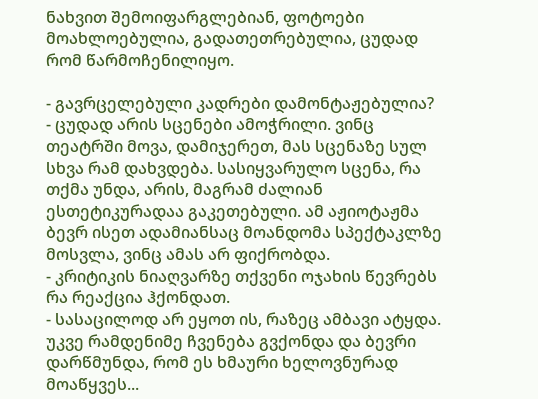ნახვით შემოიფარგლებიან, ფოტოები მოახლოებულია, გადათეთრებულია, ცუდად რომ წარმოჩენილიყო.

- გავრცელებული კადრები დამონტაჟებულია?
- ცუდად არის სცენები ამოჭრილი. ვინც თეატრში მოვა, დამიჯერეთ, მას სცენაზე სულ სხვა რამ დახვდება. სასიყვარულო სცენა, რა თქმა უნდა, არის, მაგრამ ძალიან ესთეტიკურადაა გაკეთებული. ამ აჟიოტაჟმა ბევრ ისეთ ადამიანსაც მოანდომა სპექტაკლზე მოსვლა, ვინც ამას არ ფიქრობდა.
- კრიტიკის ნიაღვარზე თქვენი ოჯახის წევრებს რა რეაქცია ჰქონდათ.
- სასაცილოდ არ ეყოთ ის, რაზეც ამბავი ატყდა. უკვე რამდენიმე ჩვენება გვქონდა და ბევრი დარწმუნდა, რომ ეს ხმაური ხელოვნურად მოაწყვეს...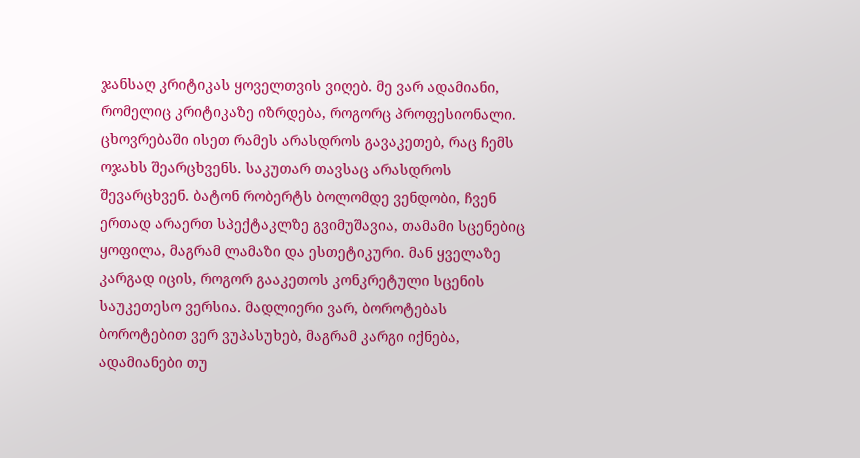ჯანსაღ კრიტიკას ყოველთვის ვიღებ. მე ვარ ადამიანი, რომელიც კრიტიკაზე იზრდება, როგორც პროფესიონალი. ცხოვრებაში ისეთ რამეს არასდროს გავაკეთებ, რაც ჩემს ოჯახს შეარცხვენს. საკუთარ თავსაც არასდროს შევარცხვენ. ბატონ რობერტს ბოლომდე ვენდობი, ჩვენ ერთად არაერთ სპექტაკლზე გვიმუშავია, თამამი სცენებიც ყოფილა, მაგრამ ლამაზი და ესთეტიკური. მან ყველაზე კარგად იცის, როგორ გააკეთოს კონკრეტული სცენის საუკეთესო ვერსია. მადლიერი ვარ, ბოროტებას ბოროტებით ვერ ვუპასუხებ, მაგრამ კარგი იქნება, ადამიანები თუ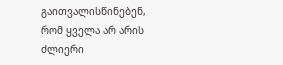გაითვალისწინებენ, რომ ყველა არ არის ძლიერი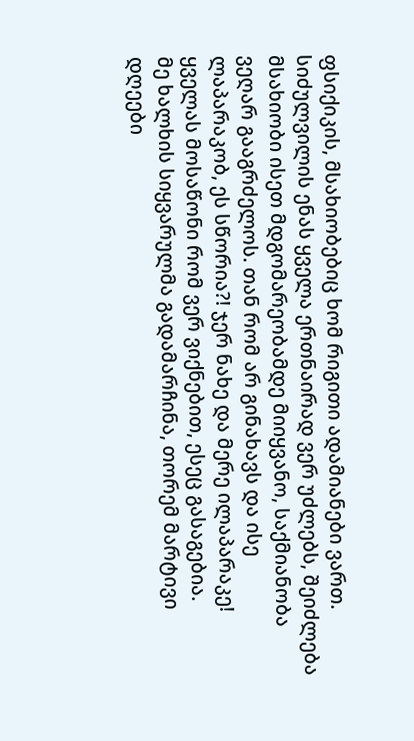ფსიქიკის, მსახიობებიც ხომ რიგითი ადამიანები ვართ. სიძულვილის ენას ყველა ერთნაირად ვერ უძლებს, შეიძლება მსახიობი ისეთ მდგომარეობამდე მიიყვანო, საქმიანობა ვეღარ გააგრძელოს. თან რომ არ გინახავს და ისე ლაპარაკობ, ეს სწორია?! ჯერ ნახე და მერე ილაპარაკე! ყველას მოსაწონი რომ ვერ ვიქნებით, ესეც გასაგებია.
მე ხალხის სიყვარულმა გადამარჩინა, თორემ მარტივი დღეები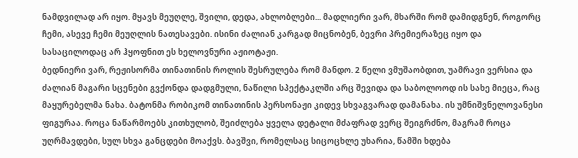ნამდვილად არ იყო. მყავს მეუღლე, შვილი, დედა, ახლობლები... მადლიერი ვარ, მხარში რომ დამიდგნენ, როგორც ჩემი, ასევე ჩემი მეუღლის ნათესავები. ისინი ძალიან კარგად მიცნობენ, ბევრი პრემიერაზეც იყო და სასაცილოდაც არ ჰყოფნით ეს ხელოვნური აჟიოტაჟი.
ბედნიერი ვარ, რეჟისორმა თინათინის როლის შესრულება რომ მანდო. 2 წელი ვმუშაობდით, უამრავი ვერსია და ძალიან მაგარი სცენები გვქონდა დადგმული, ნაწილი სპექტაკლში არც შევიდა და საბოლოოდ ის სახე მიეცა, რაც მაყურებელმა ნახა. ბატონმა რობიკომ თინათინის პერსონაჟი კიდევ სხვაგვარად დამანახა. ის უმნიშვნელოვანესი ფიგურაა. როცა ნაწარმოებს კითხულობ, შეიძლება ყველა დეტალი მძაფრად ვერც შეიგრძნო, მაგრამ როცა უღრმავდები, სულ სხვა განცდები მოაქვს. ბავშვი, რომელსაც სიცოცხლე უხარია, წამში ხდება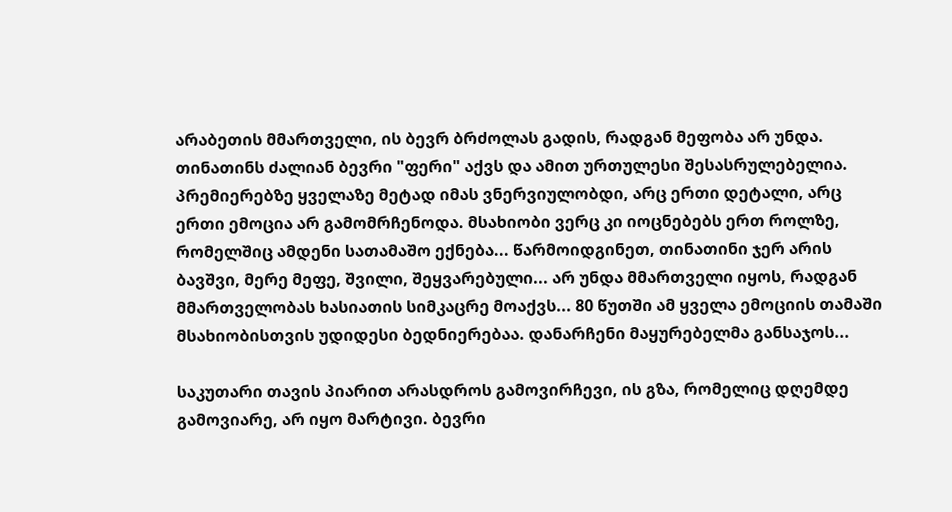არაბეთის მმართველი, ის ბევრ ბრძოლას გადის, რადგან მეფობა არ უნდა. თინათინს ძალიან ბევრი "ფერი" აქვს და ამით ურთულესი შესასრულებელია. პრემიერებზე ყველაზე მეტად იმას ვნერვიულობდი, არც ერთი დეტალი, არც ერთი ემოცია არ გამომრჩენოდა. მსახიობი ვერც კი იოცნებებს ერთ როლზე, რომელშიც ამდენი სათამაშო ექნება... წარმოიდგინეთ, თინათინი ჯერ არის ბავშვი, მერე მეფე, შვილი, შეყვარებული... არ უნდა მმართველი იყოს, რადგან მმართველობას ხასიათის სიმკაცრე მოაქვს... 80 წუთში ამ ყველა ემოციის თამაში მსახიობისთვის უდიდესი ბედნიერებაა. დანარჩენი მაყურებელმა განსაჯოს...

საკუთარი თავის პიარით არასდროს გამოვირჩევი, ის გზა, რომელიც დღემდე გამოვიარე, არ იყო მარტივი. ბევრი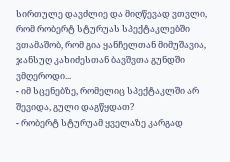სირთულე დავძლიე და მიღწევად ვთვლი, რომ რობერტ სტურუას სპექტაკლებში ვთამაშობ, რომ გია ყანჩელთან მიმუშავია, ჯანსუღ კახიძესთან ბავშვთა გუნდში ვმღეროდი...
- იმ სცენებზე, რომელიც სპექტაკლში არ შევიდა, გული დაგწყდათ?
- რობერტ სტურუამ ყველაზე კარგად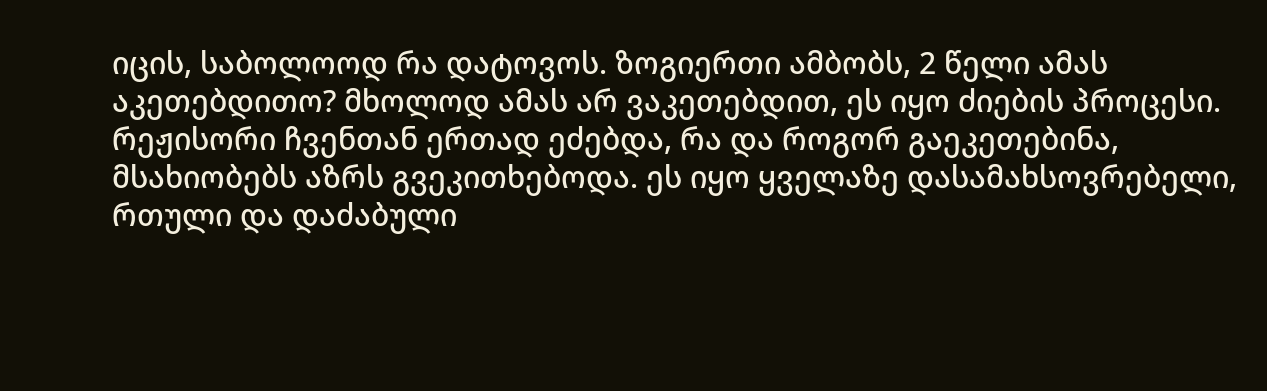იცის, საბოლოოდ რა დატოვოს. ზოგიერთი ამბობს, 2 წელი ამას აკეთებდითო? მხოლოდ ამას არ ვაკეთებდით, ეს იყო ძიების პროცესი. რეჟისორი ჩვენთან ერთად ეძებდა, რა და როგორ გაეკეთებინა, მსახიობებს აზრს გვეკითხებოდა. ეს იყო ყველაზე დასამახსოვრებელი, რთული და დაძაბული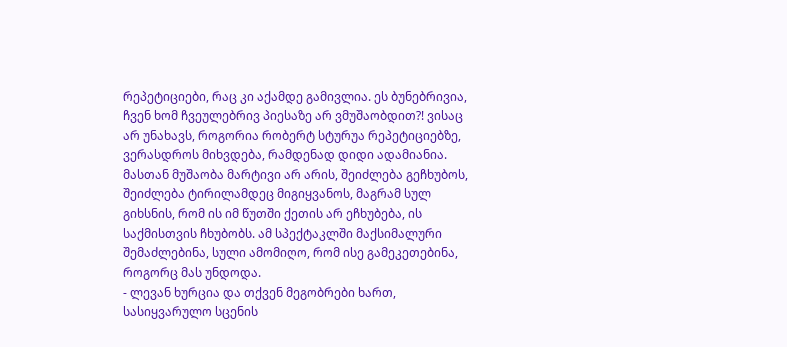რეპეტიციები, რაც კი აქამდე გამივლია. ეს ბუნებრივია, ჩვენ ხომ ჩვეულებრივ პიესაზე არ ვმუშაობდით?! ვისაც არ უნახავს, როგორია რობერტ სტურუა რეპეტიციებზე, ვერასდროს მიხვდება, რამდენად დიდი ადამიანია. მასთან მუშაობა მარტივი არ არის, შეიძლება გეჩხუბოს, შეიძლება ტირილამდეც მიგიყვანოს, მაგრამ სულ გიხსნის, რომ ის იმ წუთში ქეთის არ ეჩხუბება, ის საქმისთვის ჩხუბობს. ამ სპექტაკლში მაქსიმალური შემაძლებინა, სული ამომიღო, რომ ისე გამეკეთებინა, როგორც მას უნდოდა.
- ლევან ხურცია და თქვენ მეგობრები ხართ, სასიყვარულო სცენის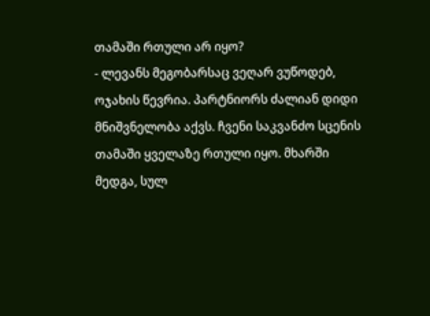თამაში რთული არ იყო?
- ლევანს მეგობარსაც ვეღარ ვუწოდებ, ოჯახის წევრია. პარტნიორს ძალიან დიდი მნიშვნელობა აქვს. ჩვენი საკვანძო სცენის თამაში ყველაზე რთული იყო. მხარში მედგა, სულ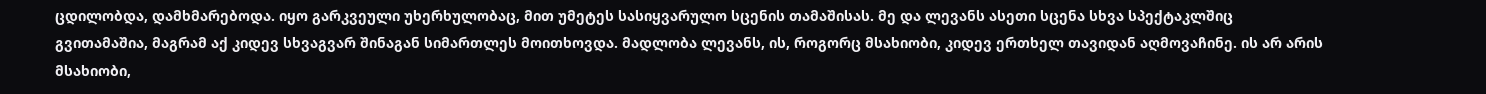ცდილობდა, დამხმარებოდა. იყო გარკვეული უხერხულობაც, მით უმეტეს სასიყვარულო სცენის თამაშისას. მე და ლევანს ასეთი სცენა სხვა სპექტაკლშიც გვითამაშია, მაგრამ აქ კიდევ სხვაგვარ შინაგან სიმართლეს მოითხოვდა. მადლობა ლევანს, ის, როგორც მსახიობი, კიდევ ერთხელ თავიდან აღმოვაჩინე. ის არ არის მსახიობი,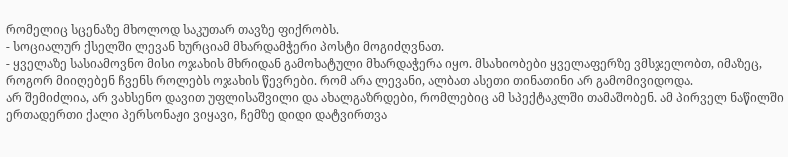რომელიც სცენაზე მხოლოდ საკუთარ თავზე ფიქრობს.
- სოციალურ ქსელში ლევან ხურციამ მხარდამჭერი პოსტი მოგიძღვნათ.
- ყველაზე სასიამოვნო მისი ოჯახის მხრიდან გამოხატული მხარდაჭერა იყო. მსახიობები ყველაფერზე ვმსჯელობთ, იმაზეც, როგორ მიიღებენ ჩვენს როლებს ოჯახის წევრები. რომ არა ლევანი, ალბათ ასეთი თინათინი არ გამომივიდოდა.
არ შემიძლია, არ ვახსენო დავით უფლისაშვილი და ახალგაზრდები, რომლებიც ამ სპექტაკლში თამაშობენ. ამ პირველ ნაწილში ერთადერთი ქალი პერსონაჟი ვიყავი, ჩემზე დიდი დატვირთვა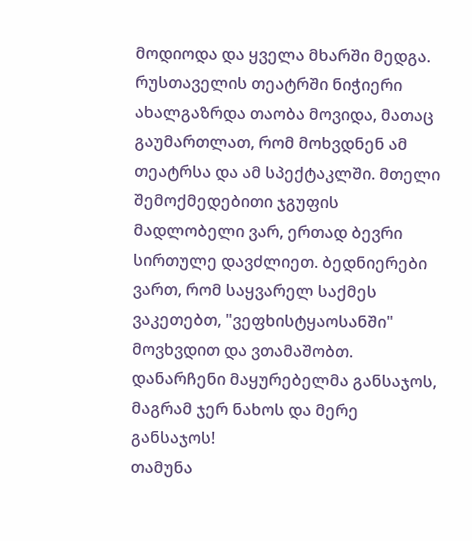მოდიოდა და ყველა მხარში მედგა. რუსთაველის თეატრში ნიჭიერი ახალგაზრდა თაობა მოვიდა, მათაც გაუმართლათ, რომ მოხვდნენ ამ თეატრსა და ამ სპექტაკლში. მთელი შემოქმედებითი ჯგუფის მადლობელი ვარ, ერთად ბევრი სირთულე დავძლიეთ. ბედნიერები ვართ, რომ საყვარელ საქმეს ვაკეთებთ, "ვეფხისტყაოსანში" მოვხვდით და ვთამაშობთ. დანარჩენი მაყურებელმა განსაჯოს, მაგრამ ჯერ ნახოს და მერე განსაჯოს!
თამუნა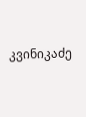კვინიკაძე